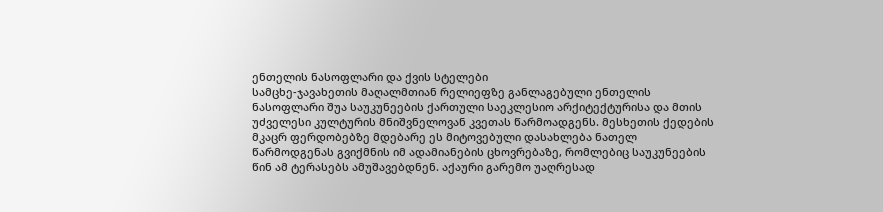ენთელის ნასოფლარი და ქვის სტელები
სამცხე-ჯავახეთის მაღალმთიან რელიეფზე განლაგებული ენთელის ნასოფლარი შუა საუკუნეების ქართული საეკლესიო არქიტექტურისა და მთის უძველესი კულტურის მნიშვნელოვან კვეთას წარმოადგენს. მესხეთის ქედების მკაცრ ფერდობებზე მდებარე ეს მიტოვებული დასახლება ნათელ წარმოდგენას გვიქმნის იმ ადამიანების ცხოვრებაზე, რომლებიც საუკუნეების წინ ამ ტერასებს ამუშავებდნენ. აქაური გარემო უაღრესად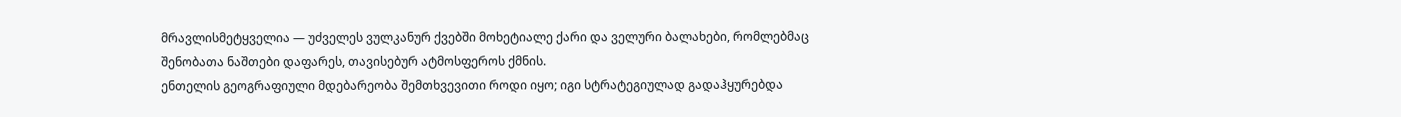მრავლისმეტყველია — უძველეს ვულკანურ ქვებში მოხეტიალე ქარი და ველური ბალახები, რომლებმაც შენობათა ნაშთები დაფარეს, თავისებურ ატმოსფეროს ქმნის.
ენთელის გეოგრაფიული მდებარეობა შემთხვევითი როდი იყო; იგი სტრატეგიულად გადაჰყურებდა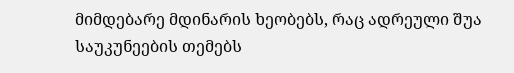მიმდებარე მდინარის ხეობებს, რაც ადრეული შუა საუკუნეების თემებს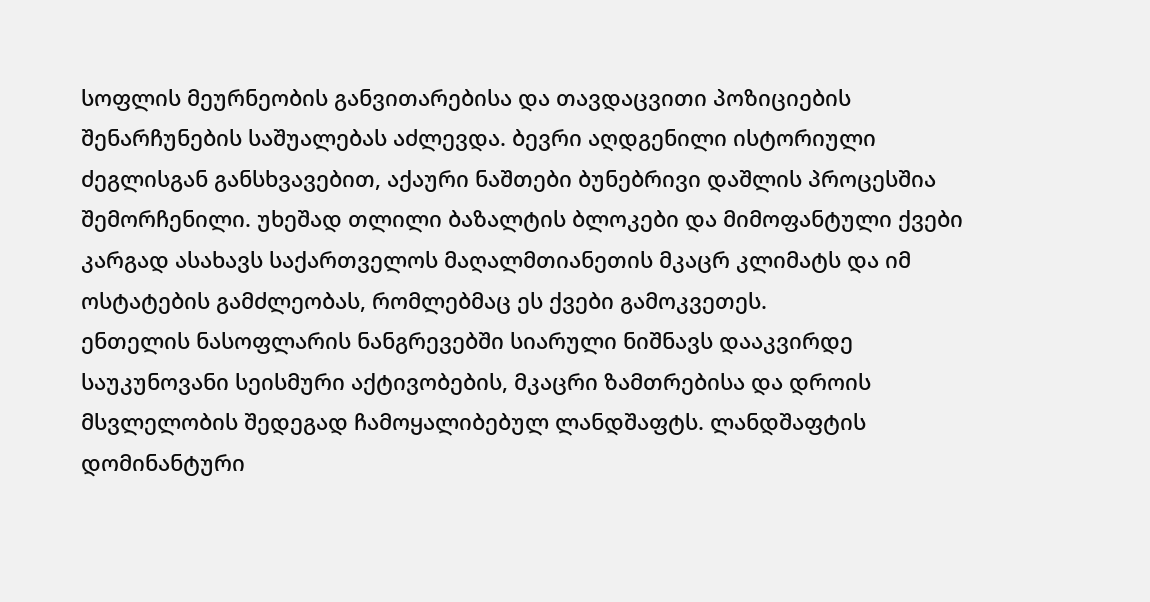სოფლის მეურნეობის განვითარებისა და თავდაცვითი პოზიციების შენარჩუნების საშუალებას აძლევდა. ბევრი აღდგენილი ისტორიული ძეგლისგან განსხვავებით, აქაური ნაშთები ბუნებრივი დაშლის პროცესშია შემორჩენილი. უხეშად თლილი ბაზალტის ბლოკები და მიმოფანტული ქვები კარგად ასახავს საქართველოს მაღალმთიანეთის მკაცრ კლიმატს და იმ ოსტატების გამძლეობას, რომლებმაც ეს ქვები გამოკვეთეს.
ენთელის ნასოფლარის ნანგრევებში სიარული ნიშნავს დააკვირდე საუკუნოვანი სეისმური აქტივობების, მკაცრი ზამთრებისა და დროის მსვლელობის შედეგად ჩამოყალიბებულ ლანდშაფტს. ლანდშაფტის დომინანტური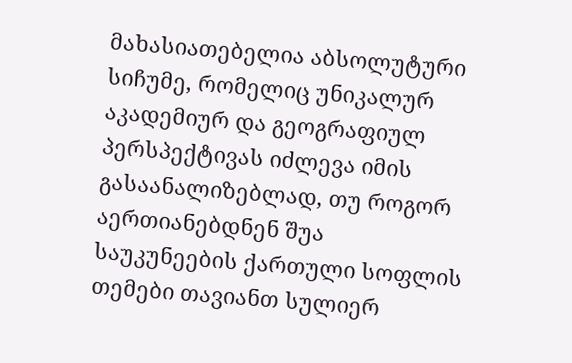მახასიათებელია აბსოლუტური სიჩუმე, რომელიც უნიკალურ აკადემიურ და გეოგრაფიულ პერსპექტივას იძლევა იმის გასაანალიზებლად, თუ როგორ აერთიანებდნენ შუა საუკუნეების ქართული სოფლის თემები თავიანთ სულიერ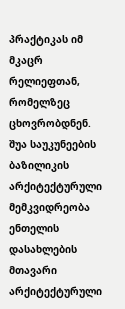პრაქტიკას იმ მკაცრ რელიეფთან, რომელზეც ცხოვრობდნენ.
შუა საუკუნეების ბაზილიკის არქიტექტურული მემკვიდრეობა
ენთელის დასახლების მთავარი არქიტექტურული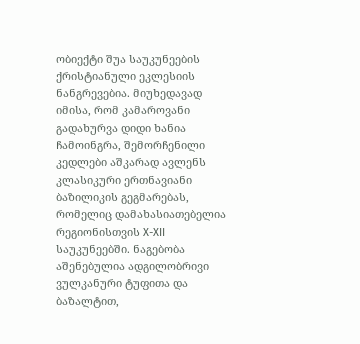ობიექტი შუა საუკუნეების ქრისტიანული ეკლესიის ნანგრევებია. მიუხედავად იმისა, რომ კამაროვანი გადახურვა დიდი ხანია ჩამოინგრა, შემორჩენილი კედლები აშკარად ავლენს კლასიკური ერთნავიანი ბაზილიკის გეგმარებას, რომელიც დამახასიათებელია რეგიონისთვის X-XII საუკუნეებში. ნაგებობა აშენებულია ადგილობრივი ვულკანური ტუფითა და ბაზალტით,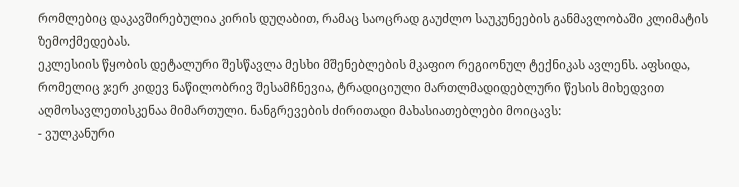რომლებიც დაკავშირებულია კირის დუღაბით, რამაც საოცრად გაუძლო საუკუნეების განმავლობაში კლიმატის ზემოქმედებას.
ეკლესიის წყობის დეტალური შესწავლა მესხი მშენებლების მკაფიო რეგიონულ ტექნიკას ავლენს. აფსიდა, რომელიც ჯერ კიდევ ნაწილობრივ შესამჩნევია, ტრადიციული მართლმადიდებლური წესის მიხედვით აღმოსავლეთისკენაა მიმართული. ნანგრევების ძირითადი მახასიათებლები მოიცავს:
- ვულკანური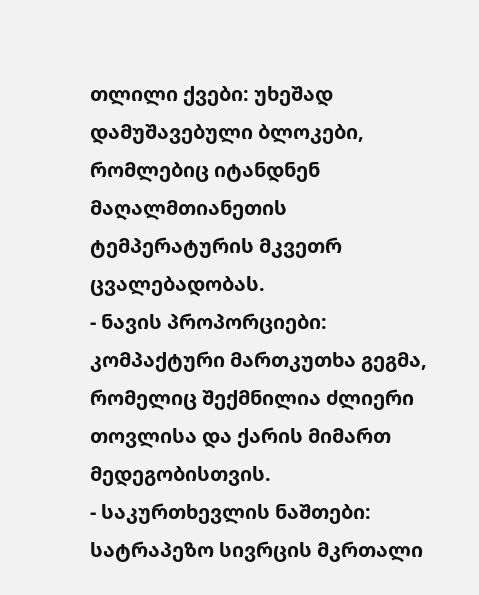თლილი ქვები: უხეშად დამუშავებული ბლოკები, რომლებიც იტანდნენ მაღალმთიანეთის ტემპერატურის მკვეთრ ცვალებადობას.
- ნავის პროპორციები: კომპაქტური მართკუთხა გეგმა, რომელიც შექმნილია ძლიერი თოვლისა და ქარის მიმართ მედეგობისთვის.
- საკურთხევლის ნაშთები: სატრაპეზო სივრცის მკრთალი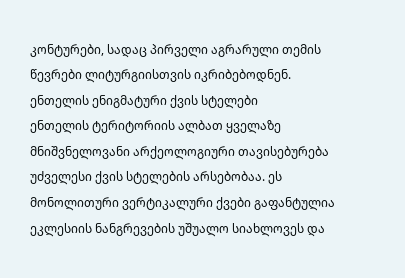კონტურები, სადაც პირველი აგრარული თემის წევრები ლიტურგიისთვის იკრიბებოდნენ.
ენთელის ენიგმატური ქვის სტელები
ენთელის ტერიტორიის ალბათ ყველაზე მნიშვნელოვანი არქეოლოგიური თავისებურება უძველესი ქვის სტელების არსებობაა. ეს მონოლითური ვერტიკალური ქვები გაფანტულია ეკლესიის ნანგრევების უშუალო სიახლოვეს და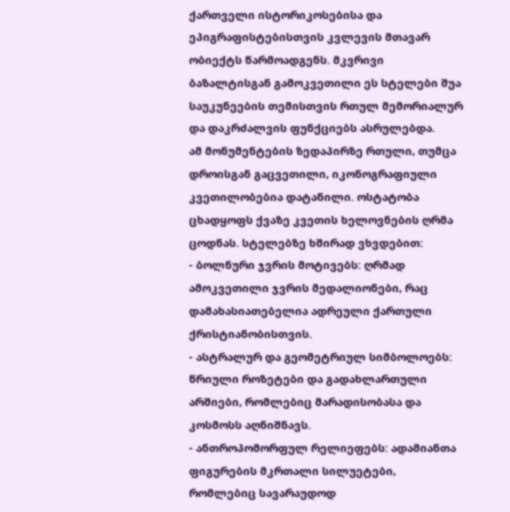ქართველი ისტორიკოსებისა და ეპიგრაფისტებისთვის კვლევის მთავარ ობიექტს წარმოადგენს. მკვრივი ბაზალტისგან გამოკვეთილი ეს სტელები შუა საუკუნეების თემისთვის რთულ მემორიალურ და დაკრძალვის ფუნქციებს ასრულებდა.
ამ მონუმენტების ზედაპირზე რთული, თუმცა დროისგან გაცვეთილი, იკონოგრაფიული კვეთილობებია დატანილი. ოსტატობა ცხადყოფს ქვაზე კვეთის ხელოვნების ღრმა ცოდნას. სტელებზე ხშირად ვხვდებით:
- ბოლნური ჯვრის მოტივებს: ღრმად ამოკვეთილი ჯვრის მედალიონები, რაც დამახასიათებელია ადრეული ქართული ქრისტიანობისთვის.
- ასტრალურ და გეომეტრიულ სიმბოლოებს: წრიული როზეტები და გადახლართული არშიები, რომლებიც მარადისობასა და კოსმოსს აღნიშნავს.
- ანთროპომორფულ რელიეფებს: ადამიანთა ფიგურების მკრთალი სილუეტები, რომლებიც სავარაუდოდ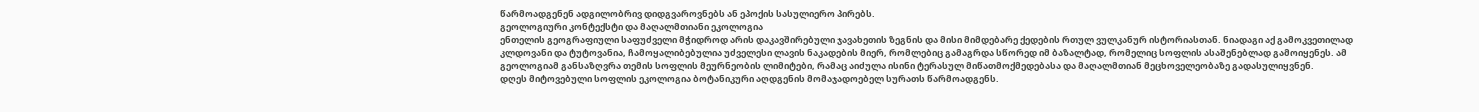წარმოადგენენ ადგილობრივ დიდგვაროვნებს ან ეპოქის სასულიერო პირებს.
გეოლოგიური კონტექსტი და მაღალმთიანი ეკოლოგია
ენთელის გეოგრაფიული საფუძველი მჭიდროდ არის დაკავშირებული ჯავახეთის ზეგნის და მისი მიმდებარე ქედების რთულ ვულკანურ ისტორიასთან. ნიადაგი აქ გამოკვეთილად კლდოვანი და ტუტოვანია, ჩამოყალიბებულია უძველესი ლავის ნაკადების მიერ, რომლებიც გამაგრდა სწორედ იმ ბაზალტად, რომელიც სოფლის ასაშენებლად გამოიყენეს. ამ გეოლოგიამ განსაზღვრა თემის სოფლის მეურნეობის ლიმიტები, რამაც აიძულა ისინი ტერასულ მიწათმოქმედებასა და მაღალმთიან მეცხოველეობაზე გადასულიყვნენ.
დღეს მიტოვებული სოფლის ეკოლოგია ბოტანიკური აღდგენის მომაჯადოებელ სურათს წარმოადგენს.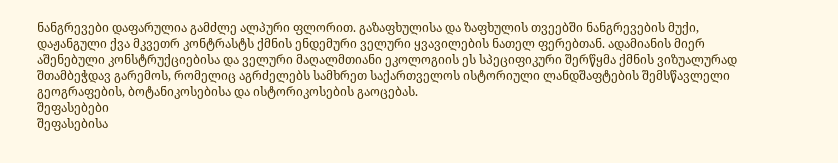ნანგრევები დაფარულია გამძლე ალპური ფლორით. გაზაფხულისა და ზაფხულის თვეებში ნანგრევების მუქი, დაჟანგული ქვა მკვეთრ კონტრასტს ქმნის ენდემური ველური ყვავილების ნათელ ფერებთან. ადამიანის მიერ აშენებული კონსტრუქციებისა და ველური მაღალმთიანი ეკოლოგიის ეს სპეციფიკური შერწყმა ქმნის ვიზუალურად შთამბეჭდავ გარემოს, რომელიც აგრძელებს სამხრეთ საქართველოს ისტორიული ლანდშაფტების შემსწავლელი გეოგრაფების, ბოტანიკოსებისა და ისტორიკოსების გაოცებას.
შეფასებები
შეფასებისა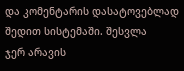და კომენტარის დასატოვებლად შედით სისტემაში. შესვლა
ჯერ არავის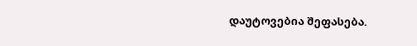დაუტოვებია შეფასება.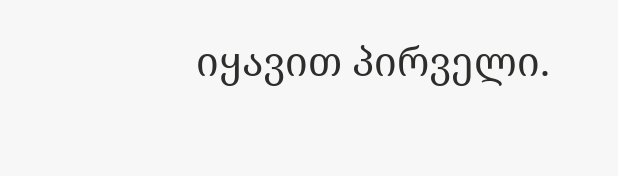იყავით პირველი.